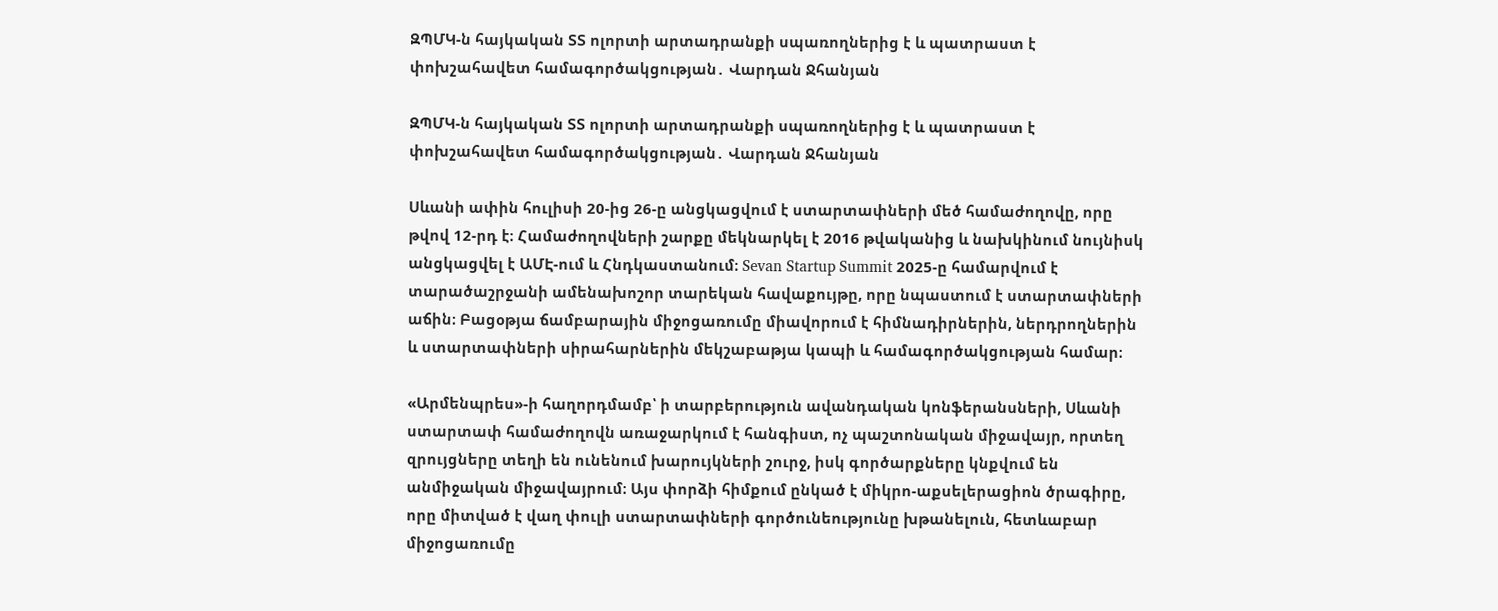ԶՊՄԿ-ն հայկական ՏՏ ոլորտի արտադրանքի սպառողներից է և պատրաստ է փոխշահավետ համագործակցության․ Վարդան Ջհանյան

ԶՊՄԿ-ն հայկական ՏՏ ոլորտի արտադրանքի սպառողներից է և պատրաստ է փոխշահավետ համագործակցության․ Վարդան Ջհանյան

Սևանի ափին հուլիսի 20-ից 26-ը անցկացվում է ստարտափների մեծ համաժողովը, որը թվով 12-րդ է։ Համաժողովների շարքը մեկնարկել է 2016 թվականից և նախկինում նույնիսկ անցկացվել է ԱՄԷ-ում և Հնդկաստանում։ Sevan Startup Summit 2025-ը համարվում է տարածաշրջանի ամենախոշոր տարեկան հավաքույթը, որը նպաստում է ստարտափների աճին։ Բացօթյա ճամբարային միջոցառումը միավորում է հիմնադիրներին, ներդրողներին և ստարտափների սիրահարներին մեկշաբաթյա կապի և համագործակցության համար։

«Արմենպրես»-ի հաղորդմամբ՝ ի տարբերություն ավանդական կոնֆերանսների, Սևանի ստարտափ համաժողովն առաջարկում է հանգիստ, ոչ պաշտոնական միջավայր, որտեղ զրույցները տեղի են ունենում խարույկների շուրջ, իսկ գործարքները կնքվում են անմիջական միջավայրում։ Այս փորձի հիմքում ընկած է միկրո-աքսելերացիոն ծրագիրը, որը միտված է վաղ փուլի ստարտափների գործունեությունը խթանելուն, հետևաբար միջոցառումը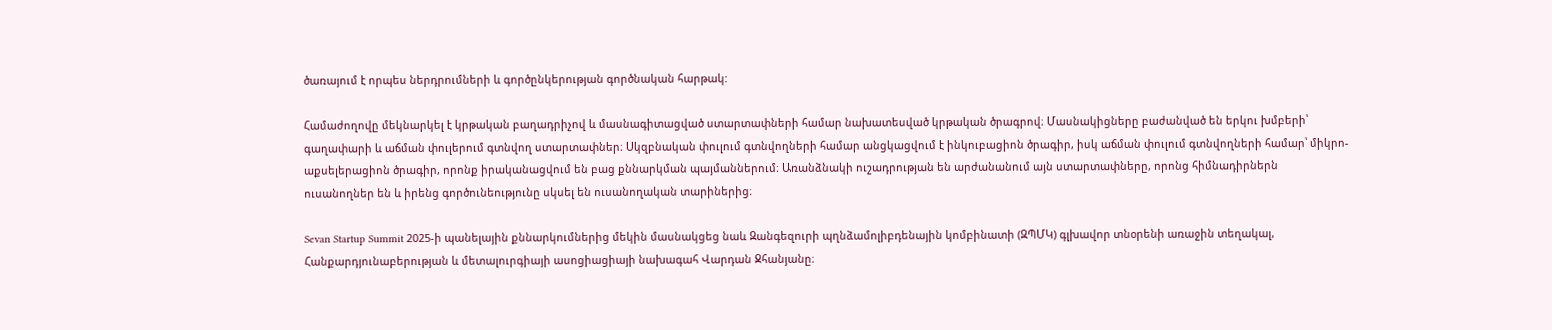ծառայում է որպես ներդրումների և գործընկերության գործնական հարթակ:

Համաժողովը մեկնարկել է կրթական բաղադրիչով և մասնագիտացված ստարտափների համար նախատեսված կրթական ծրագրով։ Մասնակիցները բաժանված են երկու խմբերի՝ գաղափարի և աճման փուլերում գտնվող ստարտափներ։ Սկզբնական փուլում գտնվողների համար անցկացվում է ինկուբացիոն ծրագիր, իսկ աճման փուլում գտնվողների համար՝ միկրո-աքսելերացիոն ծրագիր, որոնք իրականացվում են բաց քննարկման պայմաններում։ Առանձնակի ուշադրության են արժանանում այն ստարտափները, որոնց հիմնադիրներն ուսանողներ են և իրենց գործունեությունը սկսել են ուսանողական տարիներից։

Sevan Startup Summit 2025-ի պանելային քննարկումներից մեկին մասնակցեց նաև Զանգեզուրի պղնձամոլիբդենային կոմբինատի (ԶՊՄԿ) գլխավոր տնօրենի առաջին տեղակալ, Հանքարդյունաբերության և մետալուրգիայի ասոցիացիայի նախագահ Վարդան Ջհանյանը։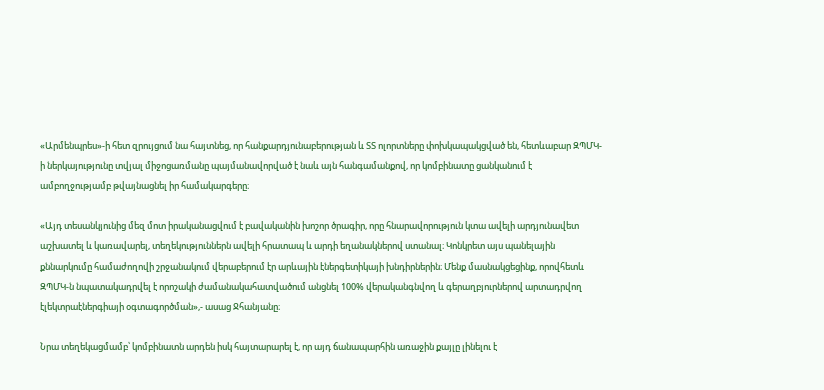«Արմենպրես»-ի հետ զրույցում նա հայտնեց, որ հանքարդյունաբերության և ՏՏ ոլորտները փոխկապակցված են, հետևաբար ԶՊՄԿ-ի ներկայությունը տվյալ միջոցառմանը պայմանավորված է նաև այն հանգամանքով, որ կոմբինատը ցանկանում է ամբողջությամբ թվայնացնել իր համակարգերը։

«Այդ տեսանկյունից մեզ մոտ իրականացվում է բավականին խոշոր ծրագիր, որը հնարավորություն կտա ավելի արդյունավետ աշխատել և կառավարել, տեղեկություններն ավելի հրատապ և արդի եղանակներով ստանալ։ Կոնկրետ այս պանելային քննարկումը համաժողովի շրջանակում վերաբերում էր արևային էներգետիկայի խնդիրներին։ Մենք մասնակցեցինք, որովհետև ԶՊՄԿ-ն նպատակադրվել է որոշակի ժամանակահատվածում անցնել 100% վերականգնվող և գերաղբյուրներով արտադրվող էլեկտրաէներգիայի օգտագործման»,- ասաց Ջհանյանը։

Նրա տեղեկացմամբ՝ կոմբինատն արդեն իսկ հայտարարել է, որ այդ ճանապարհին առաջին քայլը լինելու է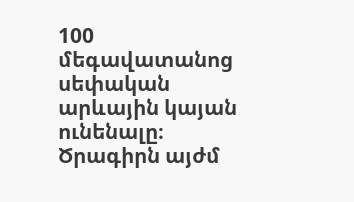100 մեգավատանոց սեփական արևային կայան ունենալը։ Ծրագիրն այժմ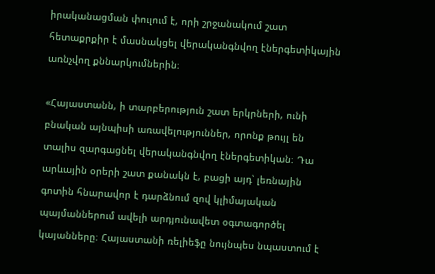իրականացման փուլում է, որի շրջանակում շատ հետաքրքիր է մասնակցել վերականգնվող էներգետիկային առնչվող քննարկումներին։

«Հայաստանն, ի տարբերություն շատ երկրների, ունի բնական այնպիսի առավելություններ, որոնք թույլ են տալիս զարգացնել վերականգնվող էներգետիկան։ Դա արևային օրերի շատ քանակն է, բացի այդ՝ լեռնային գոտին հնարավոր է դարձնում զով կլիմայական պայմաններում ավելի արդյունավետ օգտագործել կայանները։ Հայաստանի ռելիեֆը նույնպես նպաստում է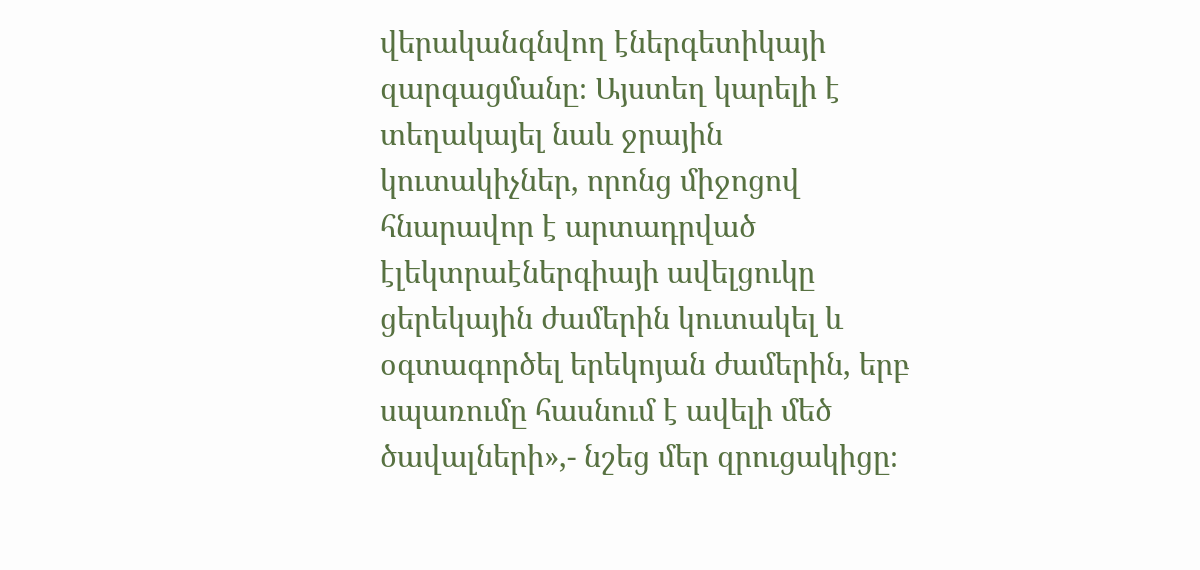վերականգնվող էներգետիկայի զարգացմանը։ Այստեղ կարելի է տեղակայել նաև ջրային կուտակիչներ, որոնց միջոցով հնարավոր է արտադրված էլեկտրաէներգիայի ավելցուկը ցերեկային ժամերին կուտակել և օգտագործել երեկոյան ժամերին, երբ սպառումը հասնում է ավելի մեծ ծավալների»,- նշեց մեր զրուցակիցը։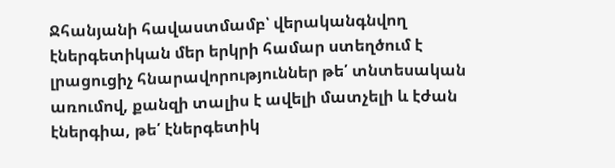Ջհանյանի հավաստմամբ՝ վերականգնվող էներգետիկան մեր երկրի համար ստեղծում է լրացուցիչ հնարավորություններ թե՛ տնտեսական առումով, քանզի տալիս է ավելի մատչելի և էժան էներգիա, թե՛ էներգետիկ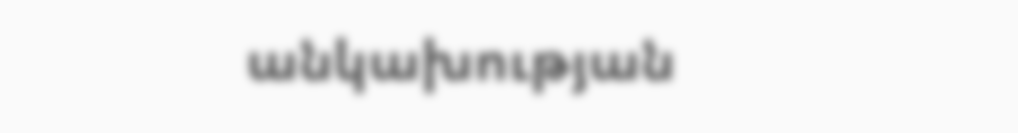անկախության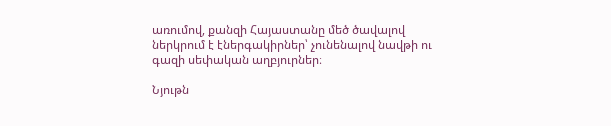առումով, քանզի Հայաստանը մեծ ծավալով ներկրում է էներգակիրներ՝ չունենալով նավթի ու գազի սեփական աղբյուրներ։

Նյութն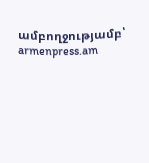ամբողջությամբ՝  armenpress.am